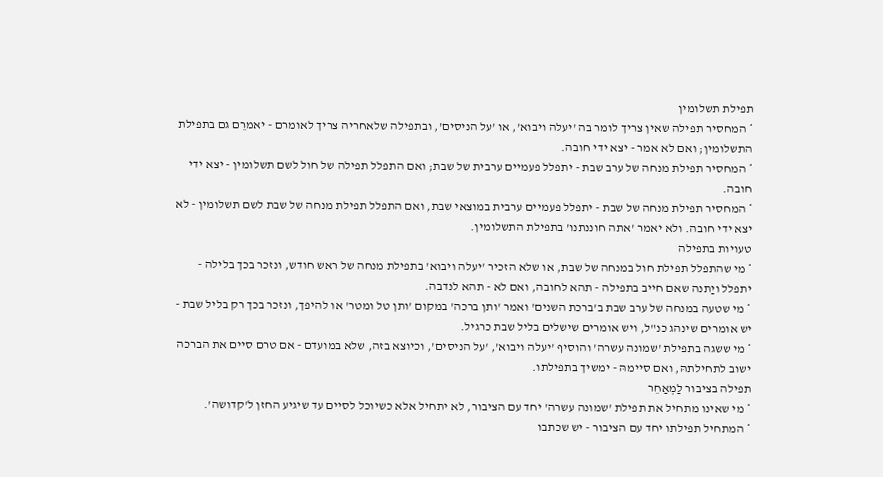תפילת תשלומין
* המחסיר תפילה שאין צריך לומר בה 'יעלה ויבוא', או 'על הניסים', ובתפילה שלאחריה צריך לאומרם - יאמרֵם גם בתפילת התשלומין; ואם לא אמר - יצא ידי חובה.
* המחסיר תפילת מנחה של ערב שבת - יתפלל פעמיים ערבית של שבת; ואם התפלל תפילה של חול לשם תשלומין - יצא ידי חובה.
* המחסיר תפילת מנחה של שבת - יתפלל פעמיים ערבית במוצאי שבת, ואם התפלל תפילת מנחה של שבת לשם תשלומין - לא יצא ידי חובה. ולא יאמר 'אתה חוננתנו' בתפילת התשלומין.
טעויות בתפילה
* מי שהתפלל תפילת חול במנחה של שבת, או שלא הזכיר 'יעלה ויבוא' בתפילת מנחה של ראש חודש, ונזכר בכך בלילה - יתפלל ויַתנה שאם חייב בתפילה - תהא לחובה, ואם לא - תהא לנדבה.
* מי שטעה במנחה של ערב שבת ב'ברכת השנים' ואמר 'ותן ברכה' במקום 'ותן טל ומטר' או להיפך, ונזכר בכך רק בליל שבת - יש אומרים שינהג כנ"ל, ויש אומרים שישלים בליל שבת כרגיל.
* מי ששגה בתפילת 'שמונה עשרה' והוסיף 'יעלה ויבוא', 'על הניסים', וכיוצא בזה, שלא במועדם - אם טרם סיים את הברכה ישוב לתחילתהּ, ואם סיימהּ - ימשיך בתפילתו.
תפילה בציבור לַמְאַחֵר
* מי שאינו מתחיל את תפילת 'שמונה עשרה' יחד עם הציבור, לא יתחיל אלא כשיוכל לסיים עד שיגיע החזן ל'קדושה'.
* המתחיל תפילתו יחד עם הציבור - יש שכתבו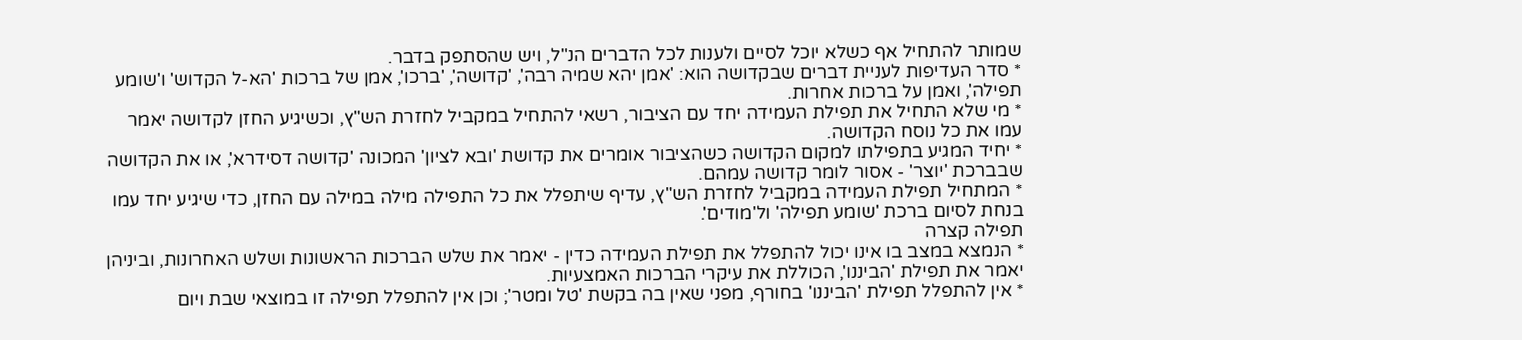שמותר להתחיל אף כשלא יוכל לסיים ולענות לכל הדברים הנ"ל, ויש שהסתפק בדבר.
* סדר העדיפות לעניית דברים שבקדושה הוא: 'אמן יהא שמיה רבה', 'קדושה', 'ברכו', אמן של ברכות 'הא-ל הקדוש' ו'שומע תפילה', ואמן על ברכות אחרות.
* מי שלא התחיל את תפילת העמידה יחד עם הציבור, רשאי להתחיל במקביל לחזרת הש"ץ, וכשיגיע החזן לקדושה יאמר עמו את כל נוסח הקדושה.
* יחיד המגיע בתפילתו למקום הקדושה כשהציבור אומרים את קדושת 'ובא לציון' המכונה 'קדושה דסידרא', או את הקדושה שבברכת 'יוצר' - אסור לומר קדושה עמהם.
* המתחיל תפילת העמידה במקביל לחזרת הש"ץ, עדיף שיתפלל את כל התפילה מילה במילה עם החזן, כדי שיגיע יחד עמו בנחת לסיום ברכת 'שומע תפילה' ול'מודים'.
תפילה קצרה
* הנמצא במצב בו אינו יכול להתפלל את תפילת העמידה כדין - יאמר את שלש הברכות הראשונות ושלש האחרונות, וביניהן יאמר את תפילת 'הביננו', הכוללת את עיקרי הברכות האמצעיות.
* אין להתפלל תפילת 'הביננו' בחורף, מפני שאין בה בקשת 'טל ומטר'; וכן אין להתפלל תפילה זו במוצאי שבת ויום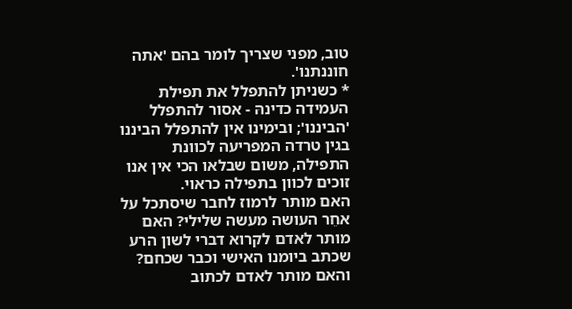טוב, מפני שצריך לומר בהם 'אתה חוננתנו'.
* כשניתן להתפלל את תפילת העמידה כדינהּ - אסור להתפלל 'הביננו'; ובימינו אין להתפלל הביננו בגין טרדה המפריעה לכוונת התפילה, משום שבלאו הכי אין אנו זוכים לכוון בתפילה כראוי.
האם מותר לרמוז לחבר שיסתכל על אחֵר העושה מעשה שלילי? האם מותר לאדם לקרוא דברי לשון הרע שכתב ביומנו האישי וכבר שכחם?
והאם מותר לאדם לכתוב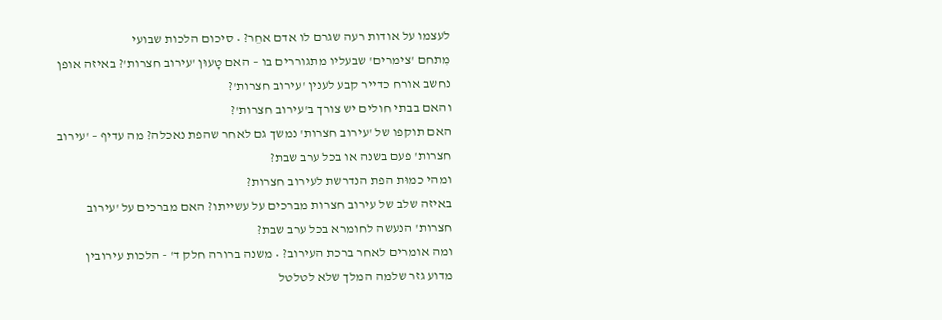לעצמו על אודות רעה שגרם לו אדם אחֵר? • סיכום הלכות שבועי
מִתחם 'צימרים' שבעליו מתגוררים בו – האם טָעוּן 'עירוב חצרות'? באיזה אופן נחשב אורח כדייר קבע לענין 'עירוב חצרות'?
והאם בבתי חולים יש צורך ב'עירוב חצרות'?
האם תוקפו של 'עירוב חצרות' נמשך גם לאחר שהפת נאכלה? מה עדיף – 'עירוב חצרות' פעם בשנה או בכל ערב שבת?
ומהי כמוּת הפת הנדרשת לעירוב חצרות?
באיזה שלב של עירוב חצרות מברכים על עשייתו? האם מברכים על 'עירוב חצרות' הנעשה לחומרא בכל ערב שבת?
ומה אומרים לאחר ברכת העירוב? • משנה ברורה חלק ד' - הלכות עירובין
מדוע גזר שלמה המלך שלא לטלטל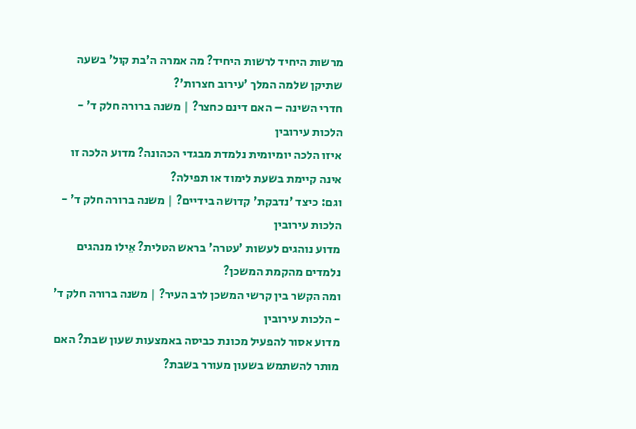מרשות היחיד לרשות היחיד? מה אמרה ה'בת קול' בשעה שתיקן שלמה המלך 'עירוב חצרות'?
חדרי השינה – האם דינם כחצר? | משנה ברורה חלק ד' - הלכות עירובין
איזו הלכה יומיומית נלמדת מבגדי הכהונה? מדוע הלכה זו אינה קיימת בשעת לימוד או תפילה?
וגם: כיצד 'נדבקת' קדושה בידיים? | משנה ברורה חלק ד' - הלכות עירובין
מדוע נוהגים לעשות 'עטרה' בראש הטלית? אֵילו מנהגים נלמדים מהקמת המשכן?
ומה הקשר בין קרשי המשכן לרב העיר? | משנה ברורה חלק ד' - הלכות עירובין
מדוע אסור להפעיל מכונת כביסה באמצעות שעון שבת? האם מותר להשתמש בשעון מעורר בשבת?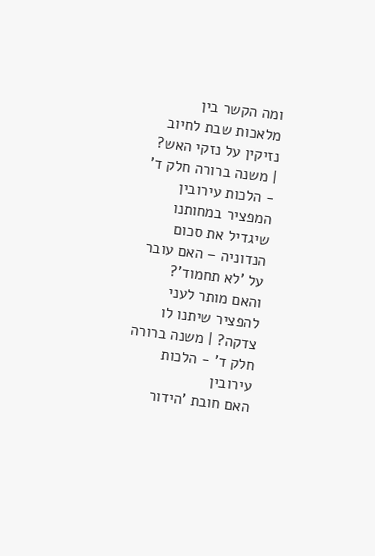ומה הקשר בין מלאכות שבת לחיוב נזיקין על נזקי האש? | משנה ברורה חלק ד' - הלכות עירובין
המפציר במחותנו שיגדיל את סכום הנדוניה – האם עובר על 'לא תחמוד'?
והאם מותר לעני להפציר שיתנו לו צדקה? | משנה ברורה חלק ד' - הלכות עירובין
האם חובת 'הידור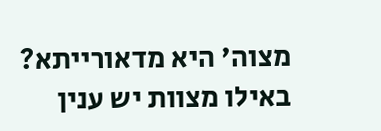מצוה' היא מדאורייתא? באילו מצוות יש ענין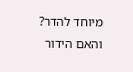מיוחד להדר?
והאם הידור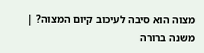מצוה הוא סיבה לעיכוב קיום המצוה? | משנה ברורה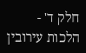חלק ד' - הלכות עירובין